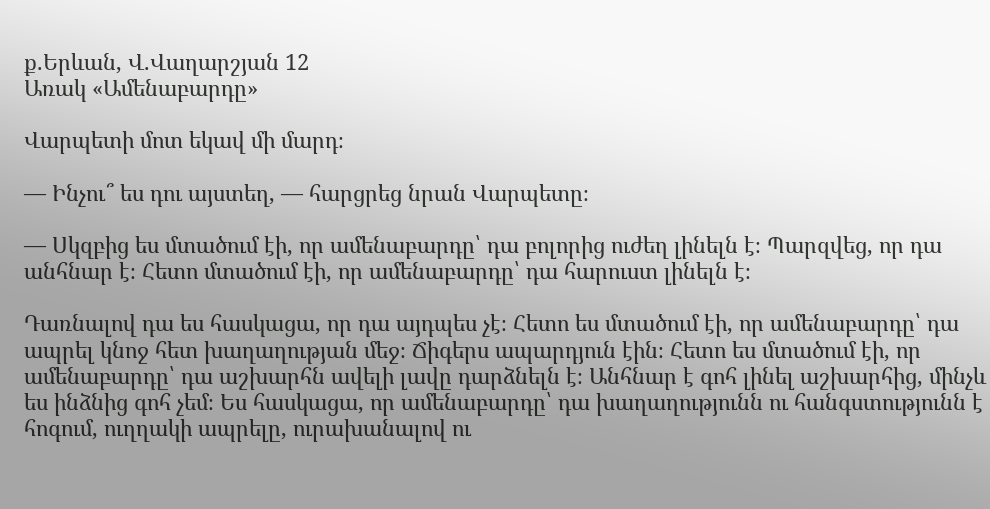ք.Երևան, Վ.Վաղարշյան 12
Առակ «Ամենաբարդը»

Վարպետի մոտ եկավ մի մարդ։

— Ինչու՞ ես դու այստեղ, — հարցրեց նրան Վարպետը։

— Սկզբից ես մտածում էի, որ ամենաբարդը՝ դա բոլորից ուժեղ լինելն է։ Պարզվեց, որ դա անհնար է։ Հետո մտածում էի, որ ամենաբարդը՝ դա հարուստ լինելն է։

Դառնալով դա ես հասկացա, որ դա այդպես չէ։ Հետո ես մտածում էի, որ ամենաբարդը՝ դա ապրել կնոջ հետ խաղաղության մեջ։ Ճիգերս ապարդյուն էին։ Հետո ես մտածում էի, որ ամենաբարդը՝ դա աշխարհն ավելի լավը դարձնելն է։ Անհնար է գոհ լինել աշխարհից, մինչև ես ինձնից գոհ չեմ։ Ես հասկացա, որ ամենաբարդը՝ դա խաղաղությունն ու հանգստությունն է հոգում, ուղղակի ապրելը, ուրախանալով ու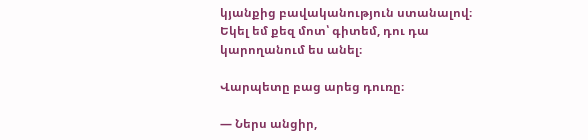կյանքից բավականություն ստանալով։ Եկել եմ քեզ մոտ՝ գիտեմ, դու դա կարողանում ես անել։

Վարպետը բաց արեց դուռը։

— Ներս անցիր,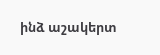ինձ աշակերտ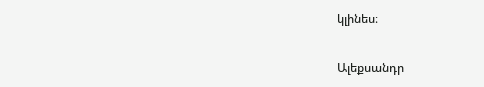կլինես։

Ալեքսանդր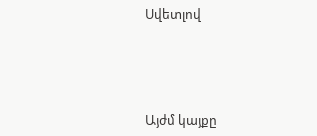Սվետլով




Այժմ կայքը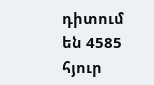դիտում են 4585 հյուր